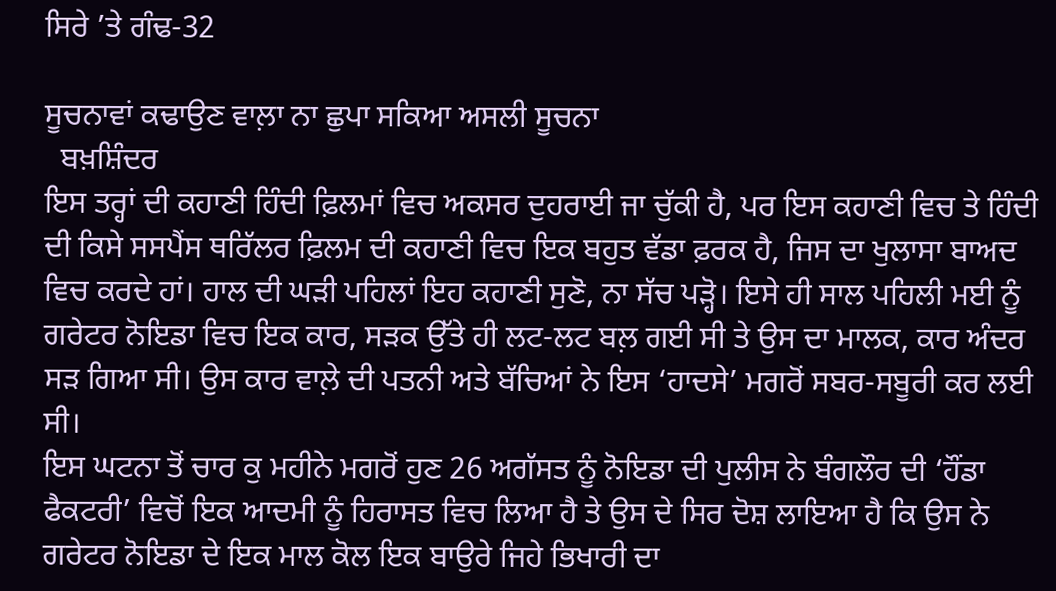ਸਿਰੇ ’ਤੇ ਗੰਢ-32

ਸੂਚਨਾਵਾਂ ਕਢਾਉਣ ਵਾਲ਼ਾ ਨਾ ਛੁਪਾ ਸਕਿਆ ਅਸਲੀ ਸੂਚਨਾ
  ਬਖ਼ਸ਼ਿੰਦਰ
ਇਸ ਤਰ੍ਹਾਂ ਦੀ ਕਹਾਣੀ ਹਿੰਦੀ ਫ਼ਿਲਮਾਂ ਵਿਚ ਅਕਸਰ ਦੁਹਰਾਈ ਜਾ ਚੁੱਕੀ ਹੈ, ਪਰ ਇਸ ਕਹਾਣੀ ਵਿਚ ਤੇ ਹਿੰਦੀ ਦੀ ਕਿਸੇ ਸਸਪੈਂਸ ਥਰਿੱਲਰ ਫ਼ਿਲਮ ਦੀ ਕਹਾਣੀ ਵਿਚ ਇਕ ਬਹੁਤ ਵੱਡਾ ਫ਼ਰਕ ਹੈ, ਜਿਸ ਦਾ ਖੁਲਾਸਾ ਬਾਅਦ ਵਿਚ ਕਰਦੇ ਹਾਂ। ਹਾਲ ਦੀ ਘੜੀ ਪਹਿਲਾਂ ਇਹ ਕਹਾਣੀ ਸੁਣੋ, ਨਾ ਸੱਚ ਪੜ੍ਹੋ। ਇਸੇ ਹੀ ਸਾਲ ਪਹਿਲੀ ਮਈ ਨੂੰ ਗਰੇਟਰ ਨੋਇਡਾ ਵਿਚ ਇਕ ਕਾਰ, ਸੜਕ ਉੱਤੇ ਹੀ ਲਟ-ਲਟ ਬਲ਼ ਗਈ ਸੀ ਤੇ ਉਸ ਦਾ ਮਾਲਕ, ਕਾਰ ਅੰਦਰ ਸੜ ਗਿਆ ਸੀ। ਉਸ ਕਾਰ ਵਾਲ਼ੇ ਦੀ ਪਤਨੀ ਅਤੇ ਬੱਚਿਆਂ ਨੇ ਇਸ ‘ਹਾਦਸੇ’ ਮਗਰੋਂ ਸਬਰ-ਸਬੂਰੀ ਕਰ ਲਈ ਸੀ।
ਇਸ ਘਟਨਾ ਤੋਂ ਚਾਰ ਕੁ ਮਹੀਨੇ ਮਗਰੋਂ ਹੁਣ 26 ਅਗੱਸਤ ਨੂੰ ਨੋਇਡਾ ਦੀ ਪੁਲੀਸ ਨੇ ਬੰਗਲੌਰ ਦੀ ‘ਹੌਂਡਾ ਫੈਕਟਰੀ’ ਵਿਚੋਂ ਇਕ ਆਦਮੀ ਨੂੰ ਹਿਰਾਸਤ ਵਿਚ ਲਿਆ ਹੈ ਤੇ ਉਸ ਦੇ ਸਿਰ ਦੋਸ਼ ਲਾਇਆ ਹੈ ਕਿ ਉਸ ਨੇ ਗਰੇਟਰ ਨੋਇਡਾ ਦੇ ਇਕ ਮਾਲ ਕੋਲ ਇਕ ਬਾਉਰੇ ਜਿਹੇ ਭਿਖਾਰੀ ਦਾ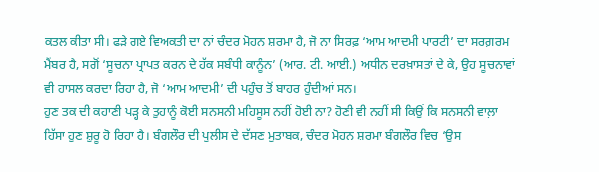ਕਤਲ ਕੀਤਾ ਸੀ। ਫੜੇ ਗਏ ਵਿਅਕਤੀ ਦਾ ਨਾਂ ਚੰਦਰ ਮੋਹਨ ਸ਼ਰਮਾ ਹੈ, ਜੋ ਨਾ ਸਿਰਫ਼ ‘ਆਮ ਆਦਮੀ ਪਾਰਟੀ’ ਦਾ ਸਰਗ਼ਰਮ ਮੈਂਬਰ ਹੈ, ਸਗੋਂ ‘ਸੂਚਨਾ ਪ੍ਰਾਪਤ ਕਰਨ ਦੇ ਹੱਕ ਸਬੰਧੀ ਕਾਨੂੰਨ’ (ਆਰ. ਟੀ. ਆਈ.) ਅਧੀਨ ਦਰਖ਼ਾਸਤਾਂ ਦੇ ਕੇ, ਉਹ ਸੂਚਨਾਵਾਂ ਵੀ ਹਾਸਲ ਕਰਦਾ ਰਿਹਾ ਹੈ, ਜੋ ‘ਆਮ ਆਦਮੀ’ ਦੀ ਪਹੁੰਚ ਤੋਂ ਬਾਹਰ ਹੁੰਦੀਆਂ ਸਨ।
ਹੁਣ ਤਕ ਦੀ ਕਹਾਣੀ ਪੜ੍ਹ ਕੇ ਤੁਹਾਨੂੰ ਕੋਈ ਸਨਸਨੀ ਮਹਿਸੂਸ ਨਹੀਂ ਹੋਈ ਨਾ? ਹੋਣੀ ਵੀ ਨਹੀਂ ਸੀ ਕਿਉਂ ਕਿ ਸਨਸਨੀ ਵਾਲ਼ਾ ਹਿੱਸਾ ਹੁਣ ਸ਼ੁਰੂ ਹੋ ਰਿਹਾ ਹੈ। ਬੰਗਲੌਰ ਦੀ ਪੁਲੀਸ ਦੇ ਦੱਸਣ ਮੁਤਾਬਕ, ਚੰਦਰ ਮੋਹਨ ਸ਼ਰਮਾ ਬੰਗਲੌਰ ਵਿਚ ‘ਉਸ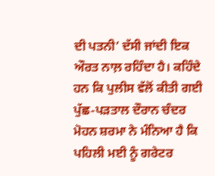ਦੀ ਪਤਨੀ’ ਦੱਸੀ ਜਾਂਦੀ ਇਕ ਔਰਤ ਨਾਲ਼ ਰਹਿੰਦਾ ਹੈ। ਕਹਿੰਦੇ ਹਨ ਕਿ ਪੁਲੀਸ ਵੱਲੋਂ ਕੀਤੀ ਗਈ ਪੁੱਛ-ਪੜਤਾਲ ਦੌਰਾਨ ਚੰਦਰ ਮੋਹਨ ਸ਼ਰਮਾ ਨੇ ਮੰਨਿਆ ਹੈ ਕਿ ਪਹਿਲੀ ਮਈ ਨੂੰ ਗਰੇਟਰ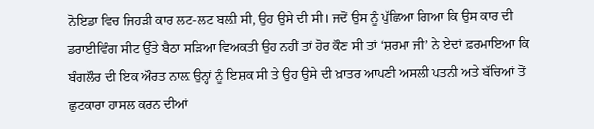ਨੋਇਡਾ ਵਿਚ ਜਿਹੜੀ ਕਾਰ ਲਟ-ਲਟ ਬਲ਼ੀ ਸੀ, ਉਹ ਉਸੇ ਦੀ ਸੀ। ਜਦੋਂ ਉਸ ਨੂੰ ਪੁੱਛਿਆ ਗਿਆ ਕਿ ਉਸ ਕਾਰ ਦੀ ਡਰਾਈਵਿੰਗ ਸੀਟ ਉੱਤੇ ਬੈਠਾ ਸੜਿਆ ਵਿਅਕਤੀ ਉਹ ਨਹੀਂ ਤਾਂ ਹੋਰ ਕੌਣ ਸੀ ਤਾਂ ‘ਸ਼ਰਮਾ ਜੀ’ ਨੇ ਏਦਾਂ ਫ਼ਰਮਾਇਆ ਕਿ ਬੰਗਲੌਰ ਦੀ ਇਕ ਔਰਤ ਨਾਲ਼ ਉਨ੍ਹਾਂ ਨੂੰ ਇਸ਼ਕ ਸੀ ਤੇ ਉਹ ਉਸੇ ਦੀ ਖ਼ਾਤਰ ਆਪਣੀ ਅਸਲੀ ਪਤਨੀ ਅਤੇ ਬੱਚਿਆਂ ਤੋਂ ਛੁਟਕਾਰਾ ਹਾਸਲ ਕਰਨ ਦੀਆਂ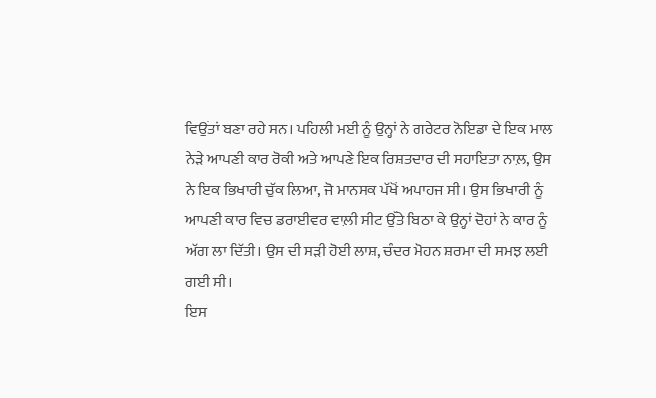ਵਿਉਂਤਾਂ ਬਣਾ ਰਹੇ ਸਨ। ਪਹਿਲੀ ਮਈ ਨੂੰ ਉਨ੍ਹਾਂ ਨੇ ਗਰੇਟਰ ਨੋਇਡਾ ਦੇ ਇਕ ਮਾਲ ਨੇੜੇ ਆਪਣੀ ਕਾਰ ਰੋਕੀ ਅਤੇ ਆਪਣੇ ਇਕ ਰਿਸ਼ਤਦਾਰ ਦੀ ਸਹਾਇਤਾ ਨਾਲ਼, ਉਸ ਨੇ ਇਕ ਭਿਖਾਰੀ ਚੁੱਕ ਲਿਆ, ਜੋ ਮਾਨਸਕ ਪੱਖੋਂ ਅਪਾਹਜ ਸੀ। ਉਸ ਭਿਖਾਰੀ ਨੂੰ ਆਪਣੀ ਕਾਰ ਵਿਚ ਡਰਾਈਵਰ ਵਾਲ਼ੀ ਸੀਟ ਉੱਤੇ ਬਿਠਾ ਕੇ ਉਨ੍ਹਾਂ ਦੋਹਾਂ ਨੇ ਕਾਰ ਨੂੰ ਅੱਗ ਲਾ ਦਿੱਤੀ। ਉਸ ਦੀ ਸੜੀ ਹੋਈ ਲਾਸ਼, ਚੰਦਰ ਮੋਹਨ ਸ਼ਰਮਾ ਦੀ ਸਮਝ ਲਈ ਗਈ ਸੀ।
ਇਸ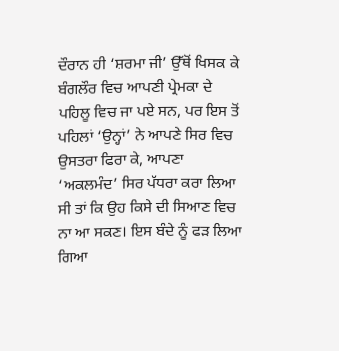ਦੌਰਾਨ ਹੀ ‘ਸ਼ਰਮਾ ਜੀ’ ਉੱਥੋਂ ਖਿਸਕ ਕੇ ਬੰਗਲੌਰ ਵਿਚ ਆਪਣੀ ਪ੍ਰੇਮਕਾ ਦੇ ਪਹਿਲੂ ਵਿਚ ਜਾ ਪਏ ਸਨ, ਪਰ ਇਸ ਤੋਂ ਪਹਿਲਾਂ ‘ਉਨ੍ਹਾਂ’ ਨੇ ਆਪਣੇ ਸਿਰ ਵਿਚ ਉਸਤਰਾ ਫਿਰਾ ਕੇ, ਆਪਣਾ ‘ਅਕਲਮੰਦ’ ਸਿਰ ਪੱਧਰਾ ਕਰਾ ਲਿਆ ਸੀ ਤਾਂ ਕਿ ਉਹ ਕਿਸੇ ਦੀ ਸਿਆਣ ਵਿਚ ਨਾ ਆ ਸਕਣ। ਇਸ ਬੰਦੇ ਨੂੰ ਫੜ ਲਿਆ ਗਿਆ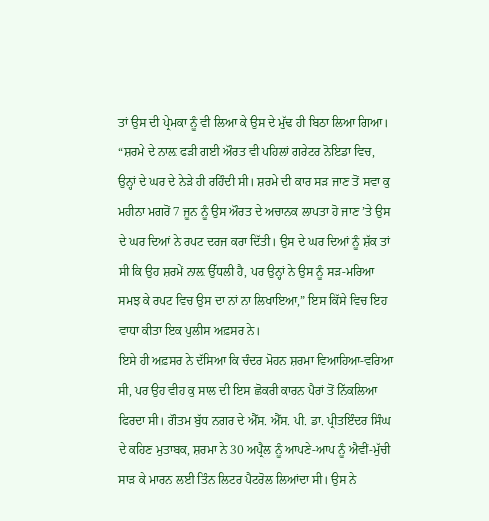ਤਾਂ ਉਸ ਦੀ ਪ੍ਰੇਮਕਾ ਨੂੰ ਵੀ ਲਿਆ ਕੇ ਉਸ ਦੇ ਮੁੱਢ ਹੀ ਬਿਠਾ ਲਿਆ ਗਿਆ।
“ਸ਼ਰਮੇ ਦੇ ਨਾਲ਼ ਫੜੀ ਗਈ ਔਰਤ ਵੀ ਪਹਿਲਾਂ ਗਰੇਟਰ ਨੋਇਡਾ ਵਿਚ, ਉਨ੍ਹਾਂ ਦੇ ਘਰ ਦੇ ਨੇੜੇ ਹੀ ਰਹਿੰਦੀ ਸੀ। ਸ਼ਰਮੇ ਦੀ ਕਾਰ ਸੜ ਜਾਣ ਤੋਂ ਸਵਾ ਕੁ ਮਹੀਨਾ ਮਗਰੋਂ 7 ਜੂਨ ਨੂੰ ਉਸ ਔਰਤ ਦੇ ਅਚਾਨਕ ਲਾਪਤਾ ਹੋ ਜਾਣ ’ਤੇ ਉਸ ਦੇ ਘਰ ਦਿਆਂ ਨੇ ਰਪਟ ਦਰਜ ਕਰਾ ਦਿੱਤੀ। ਉਸ ਦੇ ਘਰ ਦਿਆਂ ਨੂੰ ਸ਼ੱਕ ਤਾਂ ਸੀ ਕਿ ਉਹ ਸ਼ਰਮੇਂ ਨਾਲ਼ ਉੱਧਲੀ ਹੈ, ਪਰ ਉਨ੍ਹਾਂ ਨੇ ਉਸ ਨੂੰ ਸੜ-ਮਰਿਆ ਸਮਝ ਕੇ ਰਪਟ ਵਿਚ ਉਸ ਦਾ ਨਾਂ ਨਾ ਲਿਖਾਇਆ,” ਇਸ ਕਿੱਸੇ ਵਿਚ ਇਹ ਵਾਧਾ ਕੀਤਾ ਇਕ ਪੁਲੀਸ ਅਫ਼ਸਰ ਨੇ।
ਇਸੇ ਹੀ ਅਫ਼ਸਰ ਨੇ ਦੱਸਿਆ ਕਿ ਚੰਦਰ ਮੋਹਨ ਸ਼ਰਮਾ ਵਿਆਹਿਆ-ਵਰਿਆ ਸੀ, ਪਰ ਉਹ ਵੀਹ ਕੁ ਸਾਲ ਦੀ ਇਸ ਛੋਕਰੀ ਕਾਰਨ ਪੈਰਾਂ ਤੋਂ ਨਿੱਕਲਿਆ ਫਿਰਦਾ ਸੀ। ਗੌਤਮ ਬੁੱਧ ਨਗਰ ਦੇ ਐੱਸ. ਐੱਸ. ਪੀ. ਡਾ. ਪ੍ਰੀਤਇੰਦਰ ਸਿੰਘ ਦੇ ਕਹਿਣ ਮੁਤਾਬਕ, ਸ਼ਰਮਾ ਨੇ 30 ਅਪ੍ਰੈਲ ਨੂੰ ਆਪਣੇ-ਆਪ ਨੂੰ ਐਵੀਂ-ਮੁੱਚੀ ਸਾੜ ਕੇ ਮਾਰਨ ਲਈ ਤਿੰਨ ਲਿਟਰ ਪੈਟਰੋਲ ਲਿਆਂਦਾ ਸੀ। ਉਸ ਨੇ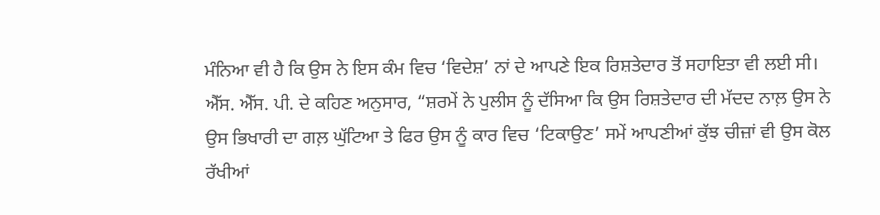ਮੰਨਿਆ ਵੀ ਹੈ ਕਿ ਉਸ ਨੇ ਇਸ ਕੰਮ ਵਿਚ ‘ਵਿਦੇਸ਼’ ਨਾਂ ਦੇ ਆਪਣੇ ਇਕ ਰਿਸ਼ਤੇਦਾਰ ਤੋਂ ਸਹਾਇਤਾ ਵੀ ਲਈ ਸੀ।
ਐੱਸ. ਐੱਸ. ਪੀ. ਦੇ ਕਹਿਣ ਅਨੁਸਾਰ, “ਸ਼ਰਮੇਂ ਨੇ ਪੁਲੀਸ ਨੂੰ ਦੱਸਿਆ ਕਿ ਉਸ ਰਿਸ਼ਤੇਦਾਰ ਦੀ ਮੱਦਦ ਨਾਲ਼ ਉਸ ਨੇ ਉਸ ਭਿਖਾਰੀ ਦਾ ਗਲ਼ ਘੁੱਟਿਆ ਤੇ ਫਿਰ ਉਸ ਨੂੰ ਕਾਰ ਵਿਚ ‘ਟਿਕਾਉਣ’ ਸਮੇਂ ਆਪਣੀਆਂ ਕੁੱਝ ਚੀਜ਼ਾਂ ਵੀ ਉਸ ਕੋਲ ਰੱਖੀਆਂ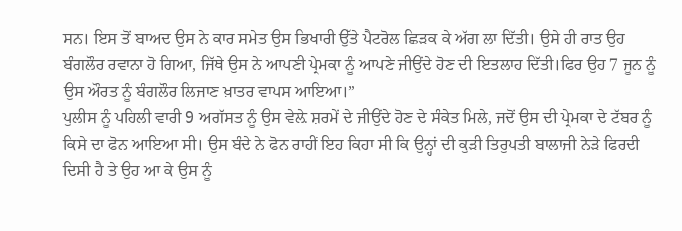ਸਨ। ਇਸ ਤੋਂ ਬਾਅਦ ਉਸ ਨੇ ਕਾਰ ਸਮੇਤ ਉਸ ਭਿਖਾਰੀ ਉੱਤੇ ਪੈਟਰੋਲ ਛਿੜਕ ਕੇ ਅੱਗ ਲਾ ਦਿੱਤੀ। ਉਸੇ ਹੀ ਰਾਤ ਉਹ ਬੰਗਲੌਰ ਰਵਾਨਾ ਹੋ ਗਿਆ, ਜਿੱਥੇ ਉਸ ਨੇ ਆਪਣੀ ਪ੍ਰੇਮਕਾ ਨੂੰ ਆਪਣੇ ਜੀਉਂਦੇ ਹੋਣ ਦੀ ਇਤਲਾਹ ਦਿੱਤੀ।ਫਿਰ ਉਹ 7 ਜੂਨ ਨੂੰ ਉਸ ਔਰਤ ਨੂੰ ਬੰਗਲੌਰ ਲਿਜਾਣ ਖ਼ਾਤਰ ਵਾਪਸ ਆਇਆ।”
ਪੁਲੀਸ ਨੂੰ ਪਹਿਲੀ ਵਾਰੀ 9 ਅਗੱਸਤ ਨੂੰ ਉਸ ਵੇਲ਼ੇ ਸ਼ਰਮੇਂ ਦੇ ਜੀਉਂਦੇ ਹੋਣ ਦੇ ਸੰਕੇਤ ਮਿਲੇ, ਜਦੋਂ ਉਸ ਦੀ ਪ੍ਰੇਮਕਾ ਦੇ ਟੱਬਰ ਨੂੰ ਕਿਸੇ ਦਾ ਫੋਨ ਆਇਆ ਸੀ। ਉਸ ਬੰਦੇ ਨੇ ਫੋਨ ਰਾਹੀਂ ਇਹ ਕਿਹਾ ਸੀ ਕਿ ਉਨ੍ਹਾਂ ਦੀ ਕੁੜੀ ਤਿਰੁਪਤੀ ਬਾਲਾਜੀ ਨੇੜੇ ਫਿਰਦੀ ਦਿਸੀ ਹੈ ਤੇ ਉਹ ਆ ਕੇ ਉਸ ਨੂੰ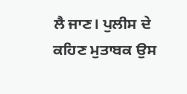ਲੈ ਜਾਣ। ਪੁਲੀਸ ਦੇ ਕਹਿਣ ਮੁਤਾਬਕ ਉਸ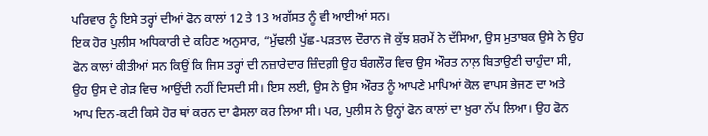ਪਰਿਵਾਰ ਨੂੰ ਇਸੇ ਤਰ੍ਹਾਂ ਦੀਆਂ ਫੋਨ ਕਾਲਾਂ 12 ਤੇ 13 ਅਗੱਸਤ ਨੂੰ ਵੀ ਆਈਆਂ ਸਨ।
ਇਕ ਹੋਰ ਪੁਲੀਸ ਅਧਿਕਾਰੀ ਦੇ ਕਹਿਣ ਅਨੁਸਾਰ, “ਮੁੱਢਲੀ ਪੁੱਛ-ਪੜਤਾਲ ਦੌਰਾਨ ਜੋ ਕੁੱਝ ਸ਼ਰਮੇਂ ਨੇ ਦੱਸਿਆ, ਉਸ ਮੁਤਾਬਕ ਉਸੇ ਨੇ ਉਹ ਫੋਨ ਕਾਲਾਂ ਕੀਤੀਆਂ ਸਨ ਕਿਉਂ ਕਿ ਜਿਸ ਤਰ੍ਹਾਂ ਦੀ ਨਜ਼ਾਰੇਦਾਰ ਜ਼ਿੰਦਗ਼ੀ ਉਹ ਬੰਗਲੌਰ ਵਿਚ ਉਸ ਔਰਤ ਨਾਲ਼ ਬਿਤਾਉਣੀ ਚਾਹੁੰਦਾ ਸੀ, ਉਹ ਉਸ ਦੇ ਗੇੜ ਵਿਚ ਆਉਂਦੀ ਨਹੀਂ ਦਿਸਦੀ ਸੀ। ਇਸ ਲਈ, ਉਸ ਨੇ ਉਸ ਔਰਤ ਨੂੰ ਆਪਣੇ ਮਾਪਿਆਂ ਕੋਲ ਵਾਪਸ ਭੇਜਣ ਦਾ ਅਤੇ ਆਪ ਦਿਨ-ਕਟੀ ਕਿਸੇ ਹੋਰ ਥਾਂ ਕਰਨ ਦਾ ਫੈਸਲਾ ਕਰ ਲਿਆ ਸੀ। ਪਰ, ਪੁਲੀਸ ਨੇ ਉਨ੍ਹਾਂ ਫੋਨ ਕਾਲਾਂ ਦਾ ਖ਼ੁਰਾ ਨੱਪ ਲਿਆ। ਉਹ ਫੋਨ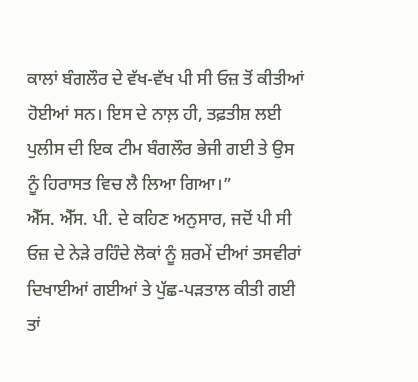ਕਾਲਾਂ ਬੰਗਲੌਰ ਦੇ ਵੱਖ-ਵੱਖ ਪੀ ਸੀ ਓਜ਼ ਤੋਂ ਕੀਤੀਆਂ ਹੋਈਆਂ ਸਨ। ਇਸ ਦੇ ਨਾਲ਼ ਹੀ, ਤਫ਼ਤੀਸ਼ ਲਈ ਪੁਲੀਸ ਦੀ ਇਕ ਟੀਮ ਬੰਗਲੌਰ ਭੇਜੀ ਗਈ ਤੇ ਉਸ ਨੂੰ ਹਿਰਾਸਤ ਵਿਚ ਲੈ ਲਿਆ ਗਿਆ।”
ਐੱਸ. ਐੱਸ. ਪੀ. ਦੇ ਕਹਿਣ ਅਨੁਸਾਰ, ਜਦੋਂ ਪੀ ਸੀ ਓਜ਼ ਦੇ ਨੇੜੇ ਰਹਿੰਦੇ ਲੋਕਾਂ ਨੂੰ ਸ਼ਰਮੇਂ ਦੀਆਂ ਤਸਵੀਰਾਂ ਦਿਖਾਈਆਂ ਗਈਆਂ ਤੇ ਪੁੱਛ-ਪੜਤਾਲ ਕੀਤੀ ਗਈ ਤਾਂ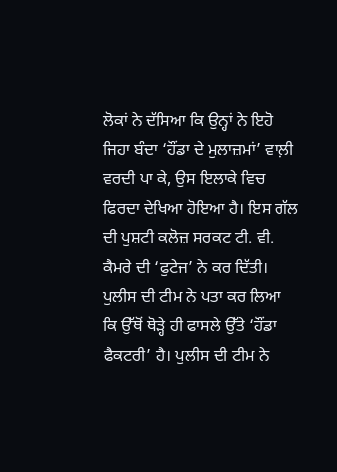ਲੋਕਾਂ ਨੇ ਦੱਸਿਆ ਕਿ ਉਨ੍ਹਾਂ ਨੇ ਇਹੋ ਜਿਹਾ ਬੰਦਾ ‘ਹੌਂਡਾ ਦੇ ਮੁਲਾਜ਼ਮਾਂ’ ਵਾਲ਼ੀ ਵਰਦੀ ਪਾ ਕੇ, ਉਸ ਇਲਾਕੇ ਵਿਚ ਫਿਰਦਾ ਦੇਖਿਆ ਹੋਇਆ ਹੈ। ਇਸ ਗੱਲ ਦੀ ਪੁਸ਼ਟੀ ਕਲੋਜ਼ ਸਰਕਟ ਟੀ. ਵੀ. ਕੈਮਰੇ ਦੀ ‘ਫੁਟੇਜ’ ਨੇ ਕਰ ਦਿੱਤੀ। ਪੁਲੀਸ ਦੀ ਟੀਮ ਨੇ ਪਤਾ ਕਰ ਲਿਆ ਕਿ ਉੱਥੋਂ ਥੋੜ੍ਹੇ ਹੀ ਫਾਸਲੇ ਉੱਤੇ ‘ਹੌਂਡਾ ਫੈਕਟਰੀ’ ਹੈ। ਪੁਲੀਸ ਦੀ ਟੀਮ ਨੇ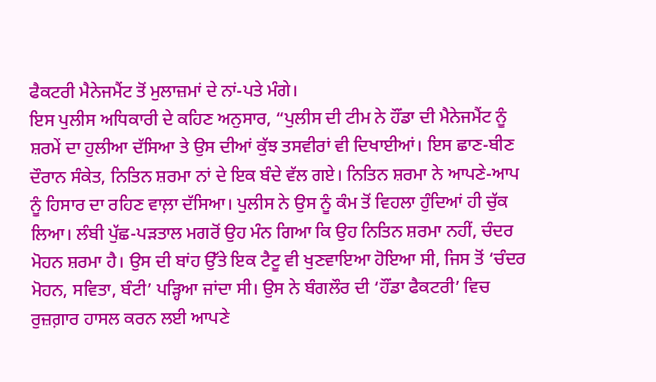ਫੈਕਟਰੀ ਮੈਨੇਜਮੈਂਟ ਤੋਂ ਮੁਲਾਜ਼ਮਾਂ ਦੇ ਨਾਂ-ਪਤੇ ਮੰਗੇ।
ਇਸ ਪੁਲੀਸ ਅਧਿਕਾਰੀ ਦੇ ਕਹਿਣ ਅਨੁਸਾਰ, “ਪੁਲੀਸ ਦੀ ਟੀਮ ਨੇ ਹੌਂਡਾ ਦੀ ਮੈਨੇਜਮੈਂਟ ਨੂੰ ਸ਼ਰਮੇਂ ਦਾ ਹੁਲੀਆ ਦੱਸਿਆ ਤੇ ਉਸ ਦੀਆਂ ਕੁੱਝ ਤਸਵੀਰਾਂ ਵੀ ਦਿਖਾਈਆਂ। ਇਸ ਛਾਣ-ਬੀਣ ਦੌਰਾਨ ਸੰਕੇਤ, ਨਿਤਿਨ ਸ਼ਰਮਾ ਨਾਂ ਦੇ ਇਕ ਬੰਦੇ ਵੱਲ ਗਏ। ਨਿਤਿਨ ਸ਼ਰਮਾ ਨੇ ਆਪਣੇ-ਆਪ ਨੂੰ ਹਿਸਾਰ ਦਾ ਰਹਿਣ ਵਾਲ਼ਾ ਦੱਸਿਆ। ਪੁਲੀਸ ਨੇ ਉਸ ਨੂੰ ਕੰਮ ਤੋਂ ਵਿਹਲਾ ਹੁੰਦਿਆਂ ਹੀ ਚੁੱਕ ਲਿਆ। ਲੰਬੀ ਪੁੱਛ-ਪੜਤਾਲ ਮਗਰੋਂ ਉਹ ਮੰਨ ਗਿਆ ਕਿ ਉਹ ਨਿਤਿਨ ਸ਼ਰਮਾ ਨਹੀਂ, ਚੰਦਰ ਮੋਹਨ ਸ਼ਰਮਾ ਹੈ। ਉਸ ਦੀ ਬਾਂਹ ਉੱਤੇ ਇਕ ਟੈਟੂ ਵੀ ਖੁਣਵਾਇਆ ਹੋਇਆ ਸੀ, ਜਿਸ ਤੋਂ ‘ਚੰਦਰ ਮੋਹਨ, ਸਵਿਤਾ, ਬੰਟੀ’ ਪੜ੍ਹਿਆ ਜਾਂਦਾ ਸੀ। ਉਸ ਨੇ ਬੰਗਲੌਰ ਦੀ ‘ਹੌਂਡਾ ਫੈਕਟਰੀ’ ਵਿਚ ਰੁਜ਼ਗ਼ਾਰ ਹਾਸਲ ਕਰਨ ਲਈ ਆਪਣੇ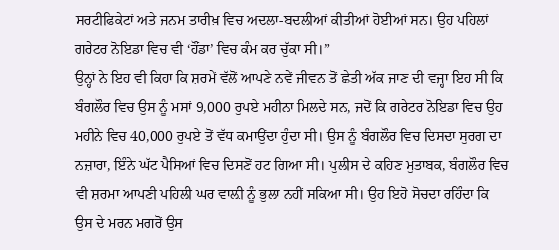ਸਰਟੀਫਿਕੇਟਾਂ ਅਤੇ ਜਨਮ ਤਾਰੀਖ਼ ਵਿਚ ਅਦਲਾ-ਬਦਲੀਆਂ ਕੀਤੀਆਂ ਹੋਈਆਂ ਸਨ। ਉਹ ਪਹਿਲਾਂ ਗਰੇਟਰ ਨੋਇਡਾ ਵਿਚ ਵੀ ‘ਹੌਂਡਾ’ ਵਿਚ ਕੰਮ ਕਰ ਚੁੱਕਾ ਸੀ।”
ਉਨ੍ਹਾਂ ਨੇ ਇਹ ਵੀ ਕਿਹਾ ਕਿ ਸ਼ਰਮੇਂ ਵੱਲੋਂ ਆਪਣੇ ਨਵੇਂ ਜੀਵਨ ਤੋਂ ਛੇਤੀ ਅੱਕ ਜਾਣ ਦੀ ਵਜ੍ਹਾ ਇਹ ਸੀ ਕਿ ਬੰਗਲੌਰ ਵਿਚ ਉਸ ਨੂੰ ਮਸਾਂ 9,000 ਰੁਪਏ ਮਹੀਨਾ ਮਿਲਦੇ ਸਨ, ਜਦੋਂ ਕਿ ਗਰੇਟਰ ਨੋਇਡਾ ਵਿਚ ਉਹ ਮਹੀਨੇ ਵਿਚ 40,000 ਰੁਪਏ ਤੋਂ ਵੱਧ ਕਮਾਉਂਦਾ ਹੁੰਦਾ ਸੀ। ਉਸ ਨੂੰ ਬੰਗਲੌਰ ਵਿਚ ਦਿਸਦਾ ਸੁਰਗ ਦਾ ਨਜ਼ਾਰਾ, ਇੰਨੇ ਘੱਟ ਪੈਸਿਆਂ ਵਿਚ ਦਿਸਣੋਂ ਹਟ ਗਿਆ ਸੀ। ਪੁਲੀਸ ਦੇ ਕਹਿਣ ਮੁਤਾਬਕ, ਬੰਗਲੌਰ ਵਿਚ ਵੀ ਸ਼ਰਮਾ ਆਪਣੀ ਪਹਿਲੀ ਘਰ ਵਾਲ਼ੀ ਨੂੰ ਭੁਲਾ ਨਹੀਂ ਸਕਿਆ ਸੀ। ਉਹ ਇਹੋ ਸੋਚਦਾ ਰਹਿੰਦਾ ਕਿ ਉਸ ਦੇ ਮਰਨ ਮਗਰੋਂ ਉਸ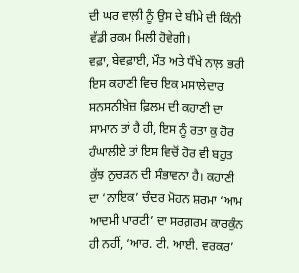ਦੀ ਘਰ ਵਾਲ਼ੀ ਨੂੰ ਉਸ ਦੇ ਬੀਮੇ ਦੀ ਕਿੰਨੀ ਵੱਡੀ ਰਕਮ ਮਿਲੀ ਹੋਵੇਗੀ।
ਵਫ਼ਾ, ਬੇਵਫ਼ਾਈ, ਮੌਤ ਅਤੇ ਧੌਖੇ ਨਾਲ਼ ਭਰੀ ਇਸ ਕਹਾਣੀ ਵਿਚ ਇਕ ਮਸਾਲੇਦਾਰ ਸਨਸਨੀਖ਼ੇਜ਼ ਫ਼ਿਲਮ ਦੀ ਕਹਾਣੀ ਦਾ ਸਾਮਾਨ ਤਾਂ ਹੈ ਹੀ, ਇਸ ਨੂੰ ਰਤਾ ਕੁ ਹੋਰ ਹੰਘਾਲੀਏ ਤਾਂ ਇਸ ਵਿਚੋਂ ਹੋਰ ਵੀ ਬਹੁਤ ਕੁੱਝ ਨੁਚੜਨ ਦੀ ਸੰਭਾਵਨਾ ਹੈ। ਕਹਾਣੀ ਦਾ ‘ਨਾਇਕ’ ਚੰਦਰ ਮੋਹਨ ਸ਼ਰਮਾ ‘ਆਮ ਆਦਮੀ ਪਾਰਟੀ’ ਦਾ ਸਰਗ਼ਰਮ ਕਾਰਕੁੰਨ ਹੀ ਨਹੀਂ, ‘ਆਰ. ਟੀ. ਆਈ. ਵਰਕਰ’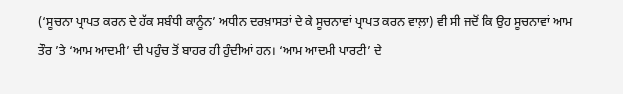(‘ਸੂਚਨਾ ਪ੍ਰਾਪਤ ਕਰਨ ਦੇ ਹੱਕ ਸਬੰਧੀ ਕਾਨੂੰਨ’ ਅਧੀਨ ਦਰਖ਼ਾਸਤਾਂ ਦੇ ਕੇ ਸੂਚਨਾਵਾਂ ਪ੍ਰਾਪਤ ਕਰਨ ਵਾਲ਼ਾ) ਵੀ ਸੀ ਜਦੋਂ ਕਿ ਉਹ ਸੂਚਨਾਵਾਂ ਆਮ ਤੌਰ ’ਤੇ ‘ਆਮ ਆਦਮੀ’ ਦੀ ਪਹੁੰਚ ਤੋਂ ਬਾਹਰ ਹੀ ਹੁੰਦੀਆਂ ਹਨ। ‘ਆਮ ਆਦਮੀ ਪਾਰਟੀ’ ਦੇ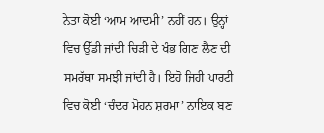ਨੇਤਾ ਕੋਈ ‘ਆਮ ਆਦਮੀ’ ਨਹੀਂ ਹਨ। ਉਨ੍ਹਾਂ ਵਿਚ ਉੱਡੀ ਜਾਂਦੀ ਚਿੜੀ ਦੇ ਖੰਭ ਗਿਣ ਲੈਣ ਦੀ ਸਮਰੱਥਾ ਸਮਝੀ ਜਾਂਦੀ ਹੈ। ਇਹੋ ਜਿਹੀ ਪਾਰਟੀ ਵਿਚ ਕੋਈ ‘ਚੰਦਰ ਮੋਹਨ ਸ਼ਰਮਾ’ ਨਾਇਕ ਬਣ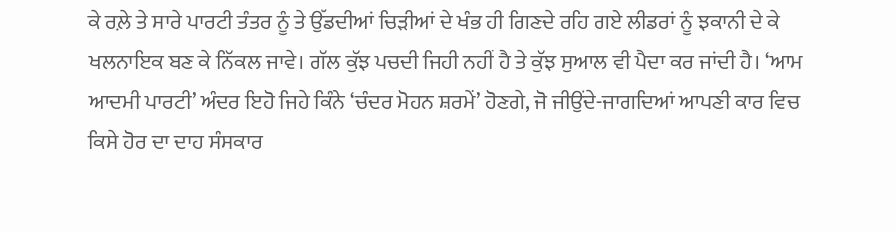ਕੇ ਰਲ਼ੇ ਤੇ ਸਾਰੇ ਪਾਰਟੀ ਤੰਤਰ ਨੂੰ ਤੇ ਉੱਡਦੀਆਂ ਚਿੜੀਆਂ ਦੇ ਖੰਭ ਹੀ ਗਿਣਦੇ ਰਹਿ ਗਏ ਲੀਡਰਾਂ ਨੂੰ ਝਕਾਨੀ ਦੇ ਕੇ ਖਲਨਾਇਕ ਬਣ ਕੇ ਨਿੱਕਲ ਜਾਵੇ। ਗੱਲ ਕੁੱਝ ਪਚਦੀ ਜਿਹੀ ਨਹੀਂ ਹੈ ਤੇ ਕੁੱਝ ਸੁਆਲ ਵੀ ਪੈਦਾ ਕਰ ਜਾਂਦੀ ਹੈ। ‘ਆਮ ਆਦਮੀ ਪਾਰਟੀ’ ਅੰਦਰ ਇਹੋ ਜਿਹੇ ਕਿੰਨੇ ‘ਚੰਦਰ ਮੋਹਨ ਸ਼ਰਮੇਂ’ ਹੋਣਗੇ, ਜੋ ਜੀਉਂਦੇ-ਜਾਗਦਿਆਂ ਆਪਣੀ ਕਾਰ ਵਿਚ ਕਿਸੇ ਹੋਰ ਦਾ ਦਾਹ ਸੰਸਕਾਰ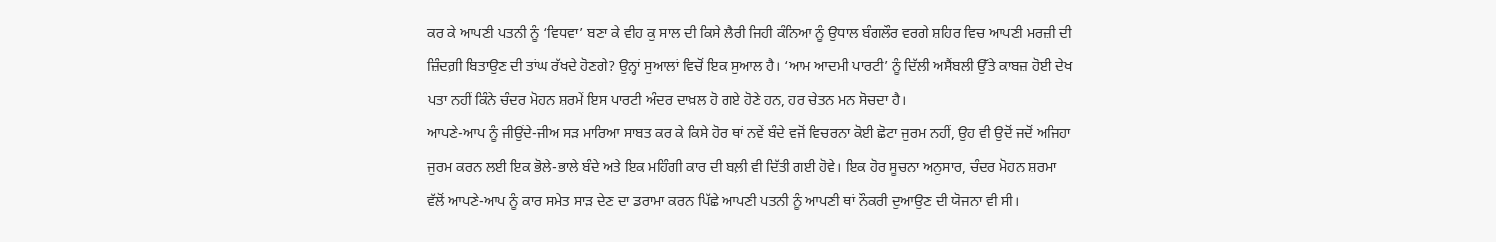ਕਰ ਕੇ ਆਪਣੀ ਪਤਨੀ ਨੂੰ ‘ਵਿਧਵਾ’ ਬਣਾ ਕੇ ਵੀਹ ਕੁ ਸਾਲ ਦੀ ਕਿਸੇ ਲੈਰੀ ਜਿਹੀ ਕੰਨਿਆ ਨੂੰ ਉਧਾਲ ਬੰਗਲੌਰ ਵਰਗੇ ਸ਼ਹਿਰ ਵਿਚ ਆਪਣੀ ਮਰਜ਼ੀ ਦੀ ਜ਼ਿੰਦਗ਼ੀ ਬਿਤਾਉਣ ਦੀ ਤਾਂਘ ਰੱਖਦੇ ਹੋਣਗੇ? ਉਨ੍ਹਾਂ ਸੁਆਲਾਂ ਵਿਚੋਂ ਇਕ ਸੁਆਲ ਹੈ। ‘ਆਮ ਆਦਮੀ ਪਾਰਟੀ’ ਨੂੰ ਦਿੱਲੀ ਅਸੈਂਬਲੀ ਉੱਤੇ ਕਾਬਜ਼ ਹੋਈ ਦੇਖ ਪਤਾ ਨਹੀਂ ਕਿੰਨੇ ਚੰਦਰ ਮੋਹਨ ਸ਼ਰਮੇਂ ਇਸ ਪਾਰਟੀ ਅੰਦਰ ਦਾਖ਼ਲ ਹੋ ਗਏ ਹੋਣੇ ਹਨ, ਹਰ ਚੇਤਨ ਮਨ ਸੋਚਦਾ ਹੈ।
ਆਪਣੇ-ਆਪ ਨੂੰ ਜੀਉਂਦੇ-ਜੀਅ ਸੜ ਮਾਰਿਆ ਸਾਬਤ ਕਰ ਕੇ ਕਿਸੇ ਹੋਰ ਥਾਂ ਨਵੇਂ ਬੰਦੇ ਵਜੋਂ ਵਿਚਰਨਾ ਕੋਈ ਛੋਟਾ ਜੁਰਮ ਨਹੀਂ, ਉਹ ਵੀ ਉਦੋਂ ਜਦੋਂ ਅਜਿਹਾ ਜੁਰਮ ਕਰਨ ਲਈ ਇਕ ਭੋਲੇ-ਭਾਲੇ ਬੰਦੇ ਅਤੇ ਇਕ ਮਹਿੰਗੀ ਕਾਰ ਦੀ ਬਲ਼ੀ ਵੀ ਦਿੱਤੀ ਗਈ ਹੋਵੇ। ਇਕ ਹੋਰ ਸੂਚਨਾ ਅਨੁਸਾਰ, ਚੰਦਰ ਮੋਹਨ ਸ਼ਰਮਾ ਵੱਲੋਂ ਆਪਣੇ-ਆਪ ਨੂੰ ਕਾਰ ਸਮੇਤ ਸਾੜ ਦੇਣ ਦਾ ਡਰਾਮਾ ਕਰਨ ਪਿੱਛੇ ਆਪਣੀ ਪਤਨੀ ਨੂੰ ਆਪਣੀ ਥਾਂ ਨੌਕਰੀ ਦੁਆਉਣ ਦੀ ਯੋਜਨਾ ਵੀ ਸੀ।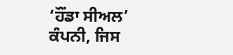‘ਹੌਂਡਾ ਸੀਅਲ’ ਕੰਪਨੀ, ਜਿਸ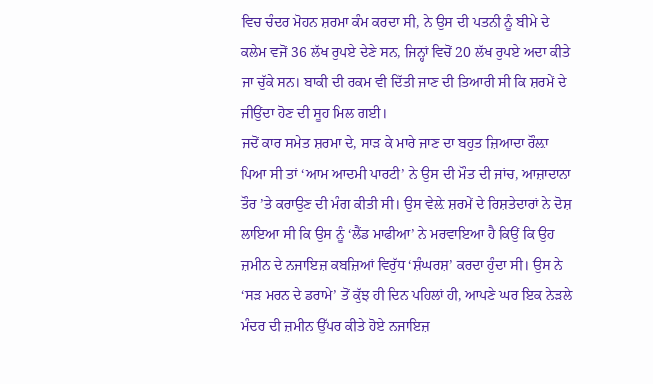ਵਿਚ ਚੰਦਰ ਮੋਹਨ ਸ਼ਰਮਾ ਕੰਮ ਕਰਦਾ ਸੀ, ਨੇ ਉਸ ਦੀ ਪਤਨੀ ਨੂੰ ਬੀਮੇ ਦੇ ਕਲੇਮ ਵਜੋਂ 36 ਲੱਖ ਰੁਪਏ ਦੇਣੇ ਸਨ, ਜਿਨ੍ਹਾਂ ਵਿਚੋਂ 20 ਲੱਖ ਰੁਪਏ ਅਦਾ ਕੀਤੇ ਜਾ ਚੁੱਕੇ ਸਨ। ਬਾਕੀ ਦੀ ਰਕਮ ਵੀ ਦਿੱਤੀ ਜਾਣ ਦੀ ਤਿਆਰੀ ਸੀ ਕਿ ਸ਼ਰਮੇਂ ਦੇ ਜੀਉਂਦਾ ਹੋਣ ਦੀ ਸੂਹ ਮਿਲ ਗਈ।
ਜਦੋਂ ਕਾਰ ਸਮੇਤ ਸ਼ਰਮਾ ਦੇ, ਸਾੜ ਕੇ ਮਾਰੇ ਜਾਣ ਦਾ ਬਹੁਤ ਜ਼ਿਆਦਾ ਰੌਲ਼ਾ ਪਿਆ ਸੀ ਤਾਂ ‘ਆਮ ਆਦਮੀ ਪਾਰਟੀ’ ਨੇ ਉਸ ਦੀ ਮੌਤ ਦੀ ਜਾਂਚ, ਆਜ਼ਾਦਾਨਾ ਤੌਰ ’ਤੇ ਕਰਾਉਣ ਦੀ ਮੰਗ ਕੀਤੀ ਸੀ। ਉਸ ਵੇਲ਼ੇ ਸ਼ਰਮੇਂ ਦੇ ਰਿਸ਼ਤੇਦਾਰਾਂ ਨੇ ਦੋਸ਼ ਲਾਇਆ ਸੀ ਕਿ ਉਸ ਨੂੰ ‘ਲੈਂਡ ਮਾਫੀਆ’ ਨੇ ਮਰਵਾਇਆ ਹੈ ਕਿਉਂ ਕਿ ਉਹ ਜ਼ਮੀਨ ਦੇ ਨਜਾਇਜ਼ ਕਬਜ਼ਿਆਂ ਵਿਰੁੱਧ ‘ਸ਼ੰਘਰਸ਼’ ਕਰਦਾ ਹੁੰਦਾ ਸੀ। ਉਸ ਨੇ ‘ਸੜ ਮਰਨ ਦੇ ਡਰਾਮੇ’ ਤੋਂ ਕੁੱਝ ਹੀ ਦਿਨ ਪਹਿਲਾਂ ਹੀ, ਆਪਣੇ ਘਰ ਇਕ ਨੇੜਲੇ ਮੰਦਰ ਦੀ ਜ਼ਮੀਨ ਉੱਪਰ ਕੀਤੇ ਹੋਏ ਨਜਾਇਜ਼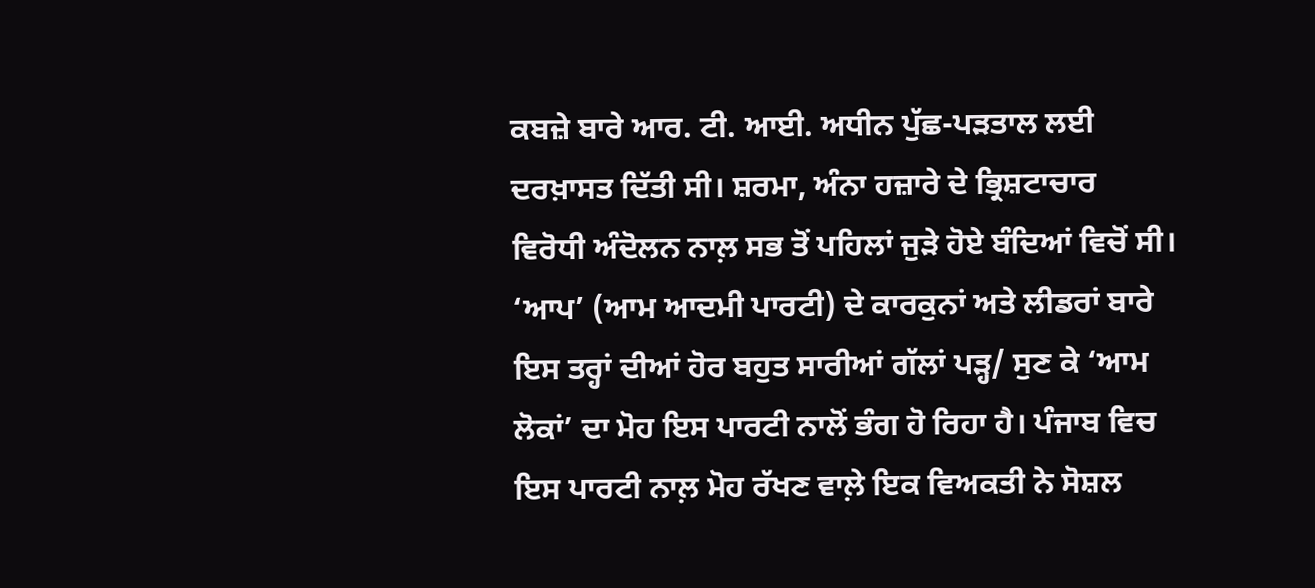ਕਬਜ਼ੇ ਬਾਰੇ ਆਰ. ਟੀ. ਆਈ. ਅਧੀਨ ਪੁੱਛ-ਪੜਤਾਲ ਲਈ ਦਰਖ਼ਾਸਤ ਦਿੱਤੀ ਸੀ। ਸ਼ਰਮਾ, ਅੰਨਾ ਹਜ਼ਾਰੇ ਦੇ ਭ੍ਰਿਸ਼ਟਾਚਾਰ ਵਿਰੋਧੀ ਅੰਦੋਲਨ ਨਾਲ਼ ਸਭ ਤੋਂ ਪਹਿਲਾਂ ਜੁੜੇ ਹੋਏ ਬੰਦਿਆਂ ਵਿਚੋਂ ਸੀ।
‘ਆਪ’ (ਆਮ ਆਦਮੀ ਪਾਰਟੀ) ਦੇ ਕਾਰਕੁਨਾਂ ਅਤੇ ਲੀਡਰਾਂ ਬਾਰੇ ਇਸ ਤਰ੍ਹਾਂ ਦੀਆਂ ਹੋਰ ਬਹੁਤ ਸਾਰੀਆਂ ਗੱਲਾਂ ਪੜ੍ਹ/ ਸੁਣ ਕੇ ‘ਆਮ ਲੋਕਾਂ’ ਦਾ ਮੋਹ ਇਸ ਪਾਰਟੀ ਨਾਲੋਂ ਭੰਗ ਹੋ ਰਿਹਾ ਹੈ। ਪੰਜਾਬ ਵਿਚ ਇਸ ਪਾਰਟੀ ਨਾਲ਼ ਮੋਹ ਰੱਖਣ ਵਾਲ਼ੇ ਇਕ ਵਿਅਕਤੀ ਨੇ ਸੋਸ਼ਲ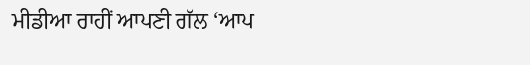ਮੀਡੀਆ ਰਾਹੀਂ ਆਪਣੀ ਗੱਲ ‘ਆਪ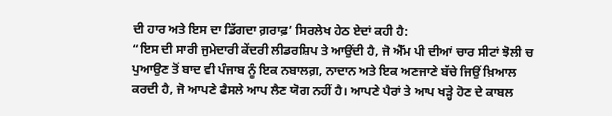ਦੀ ਹਾਰ ਅਤੇ ਇਸ ਦਾ ਡਿੱਗਦਾ ਗ਼ਰਾਫ਼’ ਸਿਰਲੇਖ ਹੇਠ ਏਦਾਂ ਕਹੀ ਹੈ:
“ਇਸ ਦੀ ਸਾਰੀ ਜੁਮੇਦਾਰੀ ਕੇਂਦਰੀ ਲੀਡਰਸ਼ਿਪ ਤੇ ਆਉਂਦੀ ਹੈ, ਜੋ ਐੱਮ ਪੀ ਦੀਆਂ ਚਾਰ ਸੀਟਾਂ ਝੋਲੀ ਚ ਪੁਆਉਣ ਤੋਂ ਬਾਦ ਵੀ ਪੰਜਾਬ ਨੂੰ ਇਕ ਨਬਾਲਗ਼, ਨਾਦਾਨ ਅਤੇ ਇਕ ਅਣਜਾਣੇ ਬੱਚੇ ਜਿਉਂ ਖ਼ਿਆਲ ਕਰਦੀ ਹੈ, ਜੋ ਆਪਣੇ ਫੈਸਲੇ ਆਪ ਲੈਣ ਯੋਗ ਨਹੀਂ ਹੈ। ਆਪਣੇ ਪੈਰਾਂ ਤੇ ਆਪ ਖੜ੍ਹੇ ਹੋਣ ਦੇ ਕਾਬਲ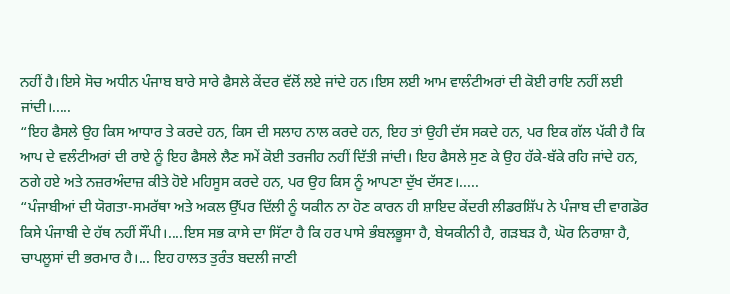ਨਹੀਂ ਹੈ।ਇਸੇ ਸੋਚ ਅਧੀਨ ਪੰਜਾਬ ਬਾਰੇ ਸਾਰੇ ਫੈਸਲੇ ਕੇਂਦਰ ਵੱਲੋਂ ਲਏ ਜਾਂਦੇ ਹਨ।ਇਸ ਲਈ ਆਮ ਵਾਲੰਟੀਅਰਾਂ ਦੀ ਕੋਈ ਰਾਇ ਨਹੀਂ ਲਈ ਜਾਂਦੀ।.....
“ਇਹ ਫੈਸਲੇ ਉਹ ਕਿਸ ਆਧਾਰ ਤੇ ਕਰਦੇ ਹਨ, ਕਿਸ ਦੀ ਸਲਾਹ ਨਾਲ ਕਰਦੇ ਹਨ, ਇਹ ਤਾਂ ਉਹੀ ਦੱਸ ਸਕਦੇ ਹਨ, ਪਰ ਇਕ ਗੱਲ ਪੱਕੀ ਹੈ ਕਿ ਆਪ ਦੇ ਵਲੰਟੀਅਰਾਂ ਦੀ ਰਾਏ ਨੂੰ ਇਹ ਫੈਸਲੇ ਲੈਣ ਸਮੇਂ ਕੋਈ ਤਰਜੀਹ ਨਹੀਂ ਦਿੱਤੀ ਜਾਂਦੀ। ਇਹ ਫੈਸਲੇ ਸੁਣ ਕੇ ਉਹ ਹੱਕੇ-ਬੱਕੇ ਰਹਿ ਜਾਂਦੇ ਹਨ, ਠਗੇ ਹਏ ਅਤੇ ਨਜ਼ਰਅੰਦਾਜ਼ ਕੀਤੇ ਹੋਏ ਮਹਿਸੂਸ ਕਰਦੇ ਹਨ, ਪਰ ਉਹ ਕਿਸ ਨੂੰ ਆਪਣਾ ਦੁੱਖ ਦੱਸਣ।.....
“ਪੰਜਾਬੀਆਂ ਦੀ ਯੋਗਤਾ-ਸਮਰੱਥਾ ਅਤੇ ਅਕਲ ਉੱਪਰ ਦਿੱਲੀ ਨੂੰ ਯਕੀਨ ਨਾ ਹੋਣ ਕਾਰਨ ਹੀ ਸ਼ਾਇਦ ਕੇਂਦਰੀ ਲੀਡਰਸ਼ਿੱਪ ਨੇ ਪੰਜਾਬ ਦੀ ਵਾਗਡੋਰ ਕਿਸੇ ਪੰਜਾਬੀ ਦੇ ਹੱਥ ਨਹੀਂ ਸੌਂਪੀ।....ਇਸ ਸਭ ਕਾਸੇ ਦਾ ਸਿੱਟਾ ਹੈ ਕਿ ਹਰ ਪਾਸੇ ਭੰਬਲਭੂਸਾ ਹੈ, ਬੇਯਕੀਨੀ ਹੈ, ਗੜਬੜ ਹੈ, ਘੋਰ ਨਿਰਾਸ਼ਾ ਹੈ, ਚਾਪਲੂਸਾਂ ਦੀ ਭਰਮਾਰ ਹੈ।... ਇਹ ਹਾਲਤ ਤੁਰੰਤ ਬਦਲੀ ਜਾਣੀ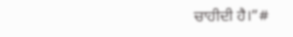ਚਾਹੀਦੀ ਹੈ।”#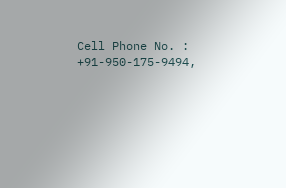Cell Phone No. : +91-950-175-9494,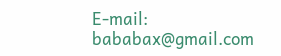E-mail: bababax@gmail.com